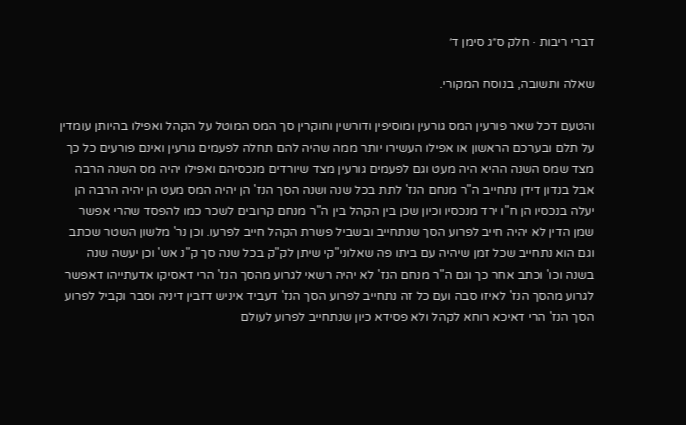דברי ריבות · חלק ס״ג סימן ד׳

שאלה ותשובה, בנוסח המקורי.

והטעם דכל שאר פורעין המס גורעין ומוסיפין ודורשין וחוקרין סך המס המוטל על הקהל ואפילו בהיותן עומדין על תלם ובערכם הראשון או אפילו העשירו יותר ממה שהיה להם תחלה לפעמים גורעין ואינם פורעים כל כך מצד שמס השנה ההיא היה מעט וגם לפעמים גורעין מצד שיורדים מנכסיהם ואפילו יהיה מס השנה הרבה אבל בנדון דידן נתחייב ה"ר מנחם הנז' לתת בכל שנה ושנה הסך הנז' הן יהיה המס מעט הן יהיה הרבה הן יעלה בנכסיו הן ח"ו ירד מנכסיו וכיון שכן בין הקהל בין ה"ר מנחם קרובים לשכר כמו להפסד שהרי אפשר שמן הדין לא יהיה חייב לפרוע הסך שנתחייב ובשביל פשרת הקהל חייב לפרעו. וכן נר' מלשון השטר שכתב וגם הוא נתחייב שכל זמן שיהיה עם ביתו פה שאלוני"קי שיתן לק"ק בכל שנה סך ק"נ אש' וכן יעשה שנה בשנה וכו' וכתב אחר כך וגם ה"ר מנחם הנז' לא יהיה רשאי לגרוע מהסך הנז' הרי דאסיקו אדעתייהו דאפשר לגרוע מהסך הנז' לאיזו סבה ועם כל זה נתחייב לפרוע הסך הנז' דעביד איניש דזבין דיניה וסבר וקביל לפרוע הסך הנז' הרי דאיכא רוחא לקהל ולא פסידא כיון שנתחייב לפרוע לעולם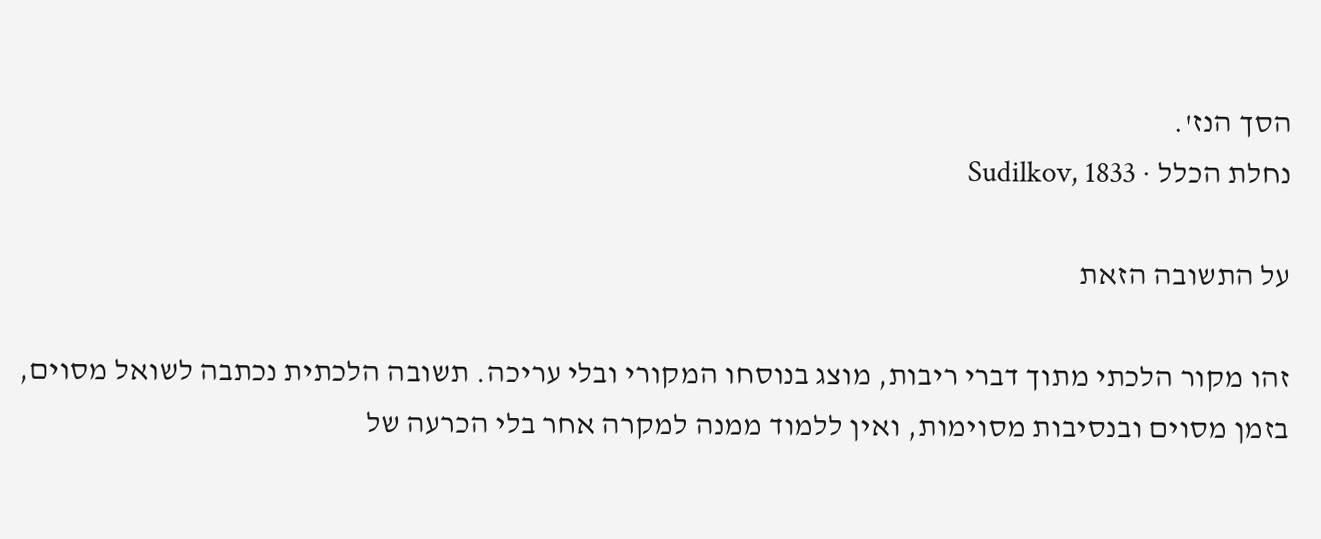הסך הנז'.
נחלת הכלל · Sudilkov, 1833

על התשובה הזאת

זהו מקור הלכתי מתוך דברי ריבות, מוצג בנוסחו המקורי ובלי עריכה. תשובה הלכתית נכתבה לשואל מסוים, בזמן מסוים ובנסיבות מסוימות, ואין ללמוד ממנה למקרה אחר בלי הכרעה של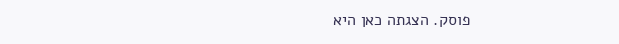פוסק. הצגתה כאן היא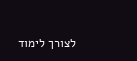לצורך לימוד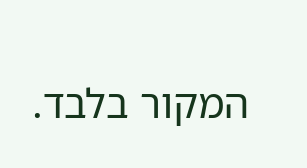המקור בלבד.